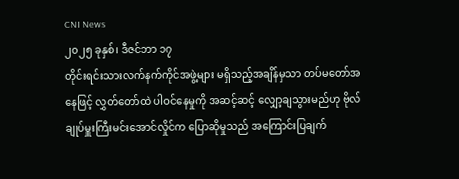CNI News
၂၀၂၅ ခုနှစ်၊ ဒီဇင်ဘာ ၁၇
တိုင်းရင်းသားလက်နက်ကိုင်အဖွဲ့များ မရှိသည့်အချိန်မှသာ တပ်မတော်အနေဖြင့် လွှတ်တော်ထဲ ပါဝင်နေမှုကို အဆင့်ဆင့် လျှော့ချသွားမည်ဟု ဗိုလ်ချုပ်မှူးကြီးမင်းအောင်လှိုင်က ပြောဆိုမှုသည် အကြောင်းပြချက်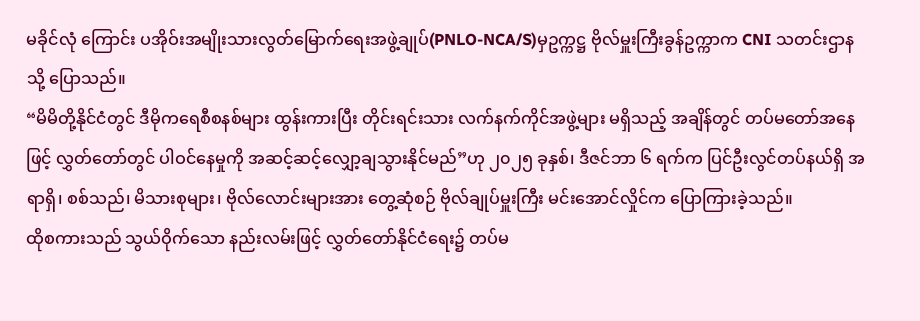မခိုင်လုံ ကြောင်း ပအိုဝ်းအမျိုးသားလွတ်မြောက်ရေးအဖွဲ့ချုပ်(PNLO-NCA/S)မှဥက္ကဋ္ဌ ဗိုလ်မှူးကြီးခွန်ဥက္ကာက CNI သတင်းဌာနသို့ ပြောသည်။
“မိမိတို့နိုင်ငံတွင် ဒီမိုကရေစီစနစ်များ ထွန်းကားပြီး တိုင်းရင်းသား လက်နက်ကိုင်အဖွဲ့များ မရှိသည့် အချိန်တွင် တပ်မတော်အနေဖြင့် လွှတ်တော်တွင် ပါဝင်နေမှုကို အဆင့်ဆင့်လျှော့ချသွားနိုင်မည်”ဟု ၂၀၂၅ ခုနှစ်၊ ဒီဇင်ဘာ ၆ ရက်က ပြင်ဦးလွင်တပ်နယ်ရှိ အရာရှိ၊ စစ်သည်၊ မိသားစုများ၊ ဗိုလ်လောင်းများအား တွေ့ဆုံစဉ် ဗိုလ်ချုပ်မှူးကြီး မင်းအောင်လှိုင်က ပြောကြားခဲ့သည်။
ထိုစကားသည် သွယ်ဝိုက်သော နည်းလမ်းဖြင့် လွှတ်တော်နိုင်ငံရေး၌ တပ်မ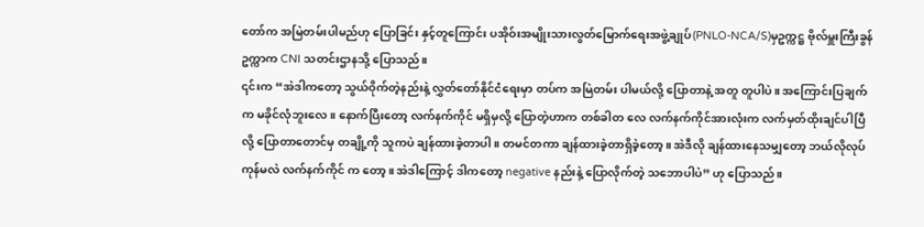တော်က အမြဲတမ်းပါမည်ဟု ပြောခြင်း နှင့်တူကြောင်း ပအိုဝ်းအမျိုးသားလွတ်မြောက်ရေးအဖွဲ့ချုပ်(PNLO-NCA/S)မှဥက္ကဋ္ဌ ဗိုလ်မှူးကြီးခွန်ဥက္ကာက CNI သတင်းဌာနသို့ ပြောသည်။
၎င်းက “အဲဒါကတော့ သွယ်ဝိုက်တဲ့နည်းနဲ့ လွှတ်တော်နိုင်ငံရေးမှာ တပ်က အမြဲတမ်း ပါမယ်လို့ ပြောတာနဲ့ အတူ တူပါပဲ။ အကြောင်းပြချက်က မခိုင်လုံဘူးလေ။ နောက်ပြီးတော့ လက်နက်ကိုင် မရှိမှလို့ ပြောတဲ့ဟာက တစ်ခါတ လေ လက်နက်ကိုင်အားလုံးက လက်မှတ်ထိုးချင်ပါပြီလို့ ပြောတာတောင်မှ တချို့ကို သူကပဲ ချန်ထားခဲ့တာပါ။ တမင်တကာ ချန်ထားခဲ့တာရှိခဲ့တော့။ အဲဒီလို ချန်ထားနေသမျှတော့ ဘယ်လိုလုပ်ကုန်မလဲ လက်နက်ကိုင် က တော့။ အဲဒါကြောင့် ဒါကတော့ negative နည်းနဲ့ ပြောလိုက်တဲ့ သဘောပါပဲ” ဟု ပြောသည်။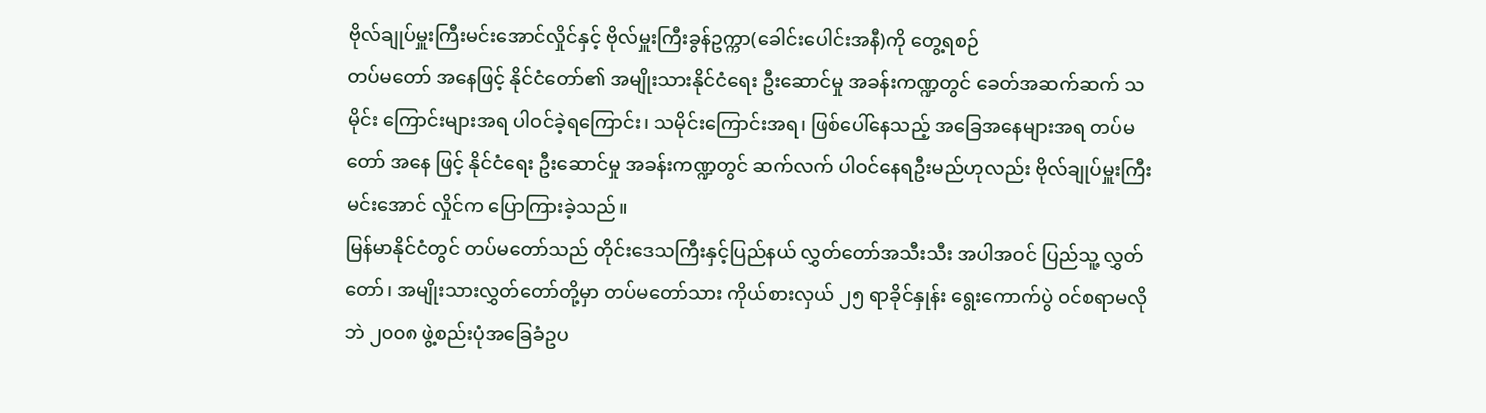ဗိုလ်ချုပ်မှူးကြီးမင်းအောင်လှိုင်နှင့် ဗိုလ်မှူးကြီးခွန်ဥက္ကာ(ခေါင်းပေါင်းအနီ)ကို တွေ့ရစဉ်
တပ်မတော် အနေဖြင့် နိုင်ငံတော်၏ အမျိုးသားနိုင်ငံရေး ဦးဆောင်မှု အခန်းကဏ္ဍတွင် ခေတ်အဆက်ဆက် သမိုင်း ကြောင်းများအရ ပါဝင်ခဲ့ရကြောင်း၊ သမိုင်းကြောင်းအရ၊ ဖြစ်ပေါ်နေသည့် အခြေအနေများအရ တပ်မတော် အနေ ဖြင့် နိုင်ငံရေး ဦးဆောင်မှု အခန်းကဏ္ဍတွင် ဆက်လက် ပါဝင်နေရဦးမည်ဟုလည်း ဗိုလ်ချုပ်မှူးကြီး မင်းအောင် လှိုင်က ပြောကြားခဲ့သည်။
မြန်မာနိုင်ငံတွင် တပ်မတော်သည် တိုင်းဒေသကြီးနှင့်ပြည်နယ် လွှတ်တော်အသီးသီး အပါအဝင် ပြည်သူ့ လွှတ် တော်၊ အမျိုးသားလွှတ်တော်တို့မှာ တပ်မတော်သား ကိုယ်စားလှယ် ၂၅ ရာခိုင်နှုန်း ရွေးကောက်ပွဲ ဝင်စရာမလိုဘဲ ၂၀၀၈ ဖွဲ့စည်းပုံအခြေခံဥပ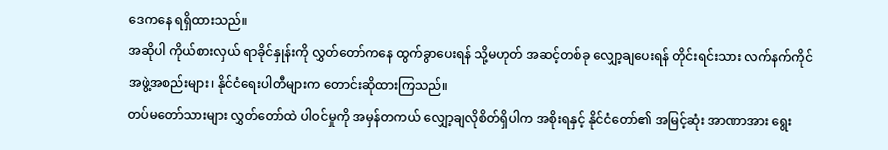ဒေကနေ ရရှိထားသည်။
အဆိုပါ ကိုယ်စားလှယ် ရာခိုင်နှုန်းကို လွှတ်တော်ကနေ ထွက်ခွာပေးရန် သို့မဟုတ် အဆင့်တစ်ခု လျှော့ချပေးရန် တိုင်းရင်းသား လက်နက်ကိုင် အဖွဲ့အစည်းများ၊ နိုင်ငံရေးပါတီများက တောင်းဆိုထားကြသည်။
တပ်မတော်သားများ လွှတ်တော်ထဲ ပါဝင်မှုကို အမှန်တကယ် လျှော့ချလိုစိတ်ရှိပါက အစိုးရနှင့် နိုင်ငံတော်၏ အမြင့်ဆုံး အာဏာအား ရွေး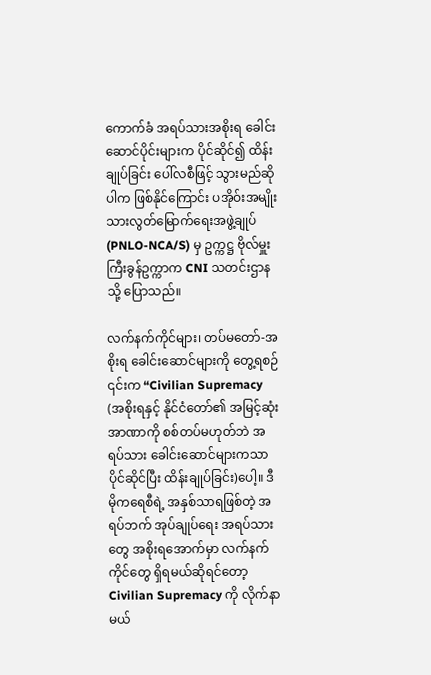ကောက်ခံ အရပ်သားအစိုးရ ခေါင်းဆောင်ပိုင်းများက ပိုင်ဆိုင်၍ ထိန်းချုပ်ခြင်း ပေါ်လစီဖြင့် သွားမည်ဆိုပါက ဖြစ်နိုင်ကြောင်း ပအိုဝ်းအမျိုးသားလွတ်မြောက်ရေးအဖွဲ့ချုပ်(PNLO-NCA/S) မှ ဥက္ကဋ္ဌ ဗိုလ်မှူးကြီးခွန်ဥက္ကာက CNI သတင်းဌာနသို့ ပြောသည်။

လက်နက်ကိုင်များ၊ တပ်မတော်-အစိုးရ ခေါင်းဆောင်များကို တွေ့ရစဉ်
၎င်းက “Civilian Supremacy (အစိုးရနှင့် နိုင်ငံတော်၏ အမြင့်ဆုံး အာဏာကို စစ်တပ်မဟုတ်ဘဲ အရပ်သား ခေါင်းဆောင်များကသာ ပိုင်ဆိုင်ပြီး ထိန်းချုပ်ခြင်း)ပေါ့။ ဒီမိုကရေစီရဲ့ အနှစ်သာရဖြစ်တဲ့ အရပ်ဘက် အုပ်ချုပ်ရေး အရပ်သားတွေ အစိုးရအောက်မှာ လက်နက်ကိုင်တွေ ရှိရမယ်ဆိုရင်တော့ Civilian Supremacy ကို လိုက်နာမယ်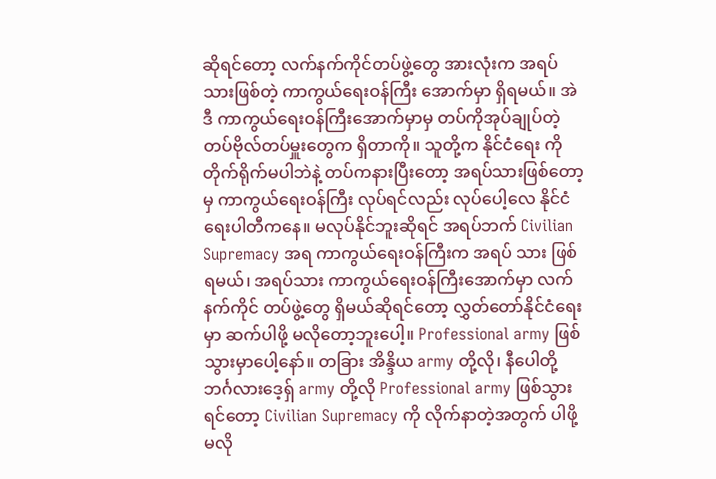ဆိုရင်တော့ လက်နက်ကိုင်တပ်ဖွဲ့တွေ အားလုံးက အရပ်သားဖြစ်တဲ့ ကာကွယ်ရေးဝန်ကြီး အောက်မှာ ရှိရမယ်။ အဲဒီ ကာကွယ်ရေးဝန်ကြီးအောက်မှာမှ တပ်ကိုအုပ်ချုပ်တဲ့ တပ်ဗိုလ်တပ်မှူးတွေက ရှိတာကို။ သူတို့က နိုင်ငံရေး ကို တိုက်ရိုက်မပါဘဲနဲ့ တပ်ကနားပြီးတော့ အရပ်သားဖြစ်တော့မှ ကာကွယ်ရေးဝန်ကြီး လုပ်ရင်လည်း လုပ်ပေါ့လေ နိုင်ငံရေးပါတီကနေ။ မလုပ်နိုင်ဘူးဆိုရင် အရပ်ဘက် Civilian Supremacy အရ ကာကွယ်ရေးဝန်ကြီးက အရပ် သား ဖြစ်ရမယ်၊ အရပ်သား ကာကွယ်ရေးဝန်ကြီးအောက်မှာ လက်နက်ကိုင် တပ်ဖွဲ့တွေ ရှိမယ်ဆိုရင်တော့ လွှတ်တော်နိုင်ငံရေးမှာ ဆက်ပါဖို့ မလိုတော့ဘူးပေါ့။ Professional army ဖြစ်သွားမှာပေါ့နော်။ တခြား အိန္ဒိယ army တို့လို၊ နီပေါတို့ ဘင်္ဂလားဒေ့ရှ် army တို့လို Professional army ဖြစ်သွားရင်တော့ Civilian Supremacy ကို လိုက်နာတဲ့အတွက် ပါဖို့မလို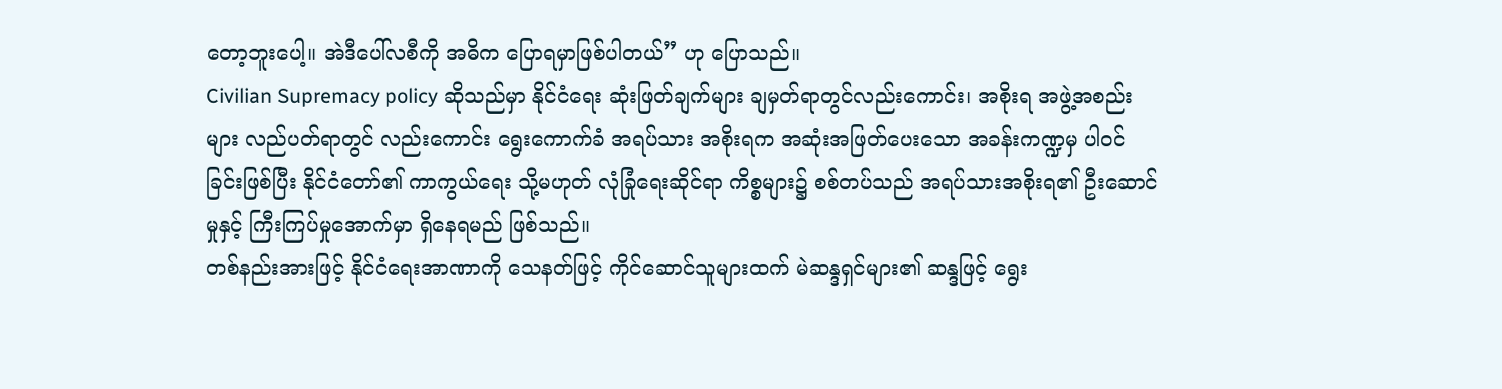တော့ဘူးပေါ့။ အဲဒီပေါ်လစီကို အဓိက ပြောရမှာဖြစ်ပါတယ်” ဟု ပြောသည်။
Civilian Supremacy policy ဆိုသည်မှာ နိုင်ငံရေး ဆုံးဖြတ်ချက်များ ချမှတ်ရာတွင်လည်းကောင်း၊ အစိုးရ အဖွဲ့အစည်းများ လည်ပတ်ရာတွင် လည်းကောင်း ရွေးကောက်ခံ အရပ်သား အစိုးရက အဆုံးအဖြတ်ပေးသော အခန်းကဏ္ဍမှ ပါဝင်ခြင်းဖြစ်ပြီး နိုင်ငံတော်၏ ကာကွယ်ရေး သို့မဟုတ် လုံခြုံရေးဆိုင်ရာ ကိစ္စများ၌ စစ်တပ်သည် အရပ်သားအစိုးရ၏ ဦးဆောင်မှုနှင့် ကြီးကြပ်မှုအောက်မှာ ရှိနေရမည် ဖြစ်သည်။
တစ်နည်းအားဖြင့် နိုင်ငံရေးအာဏာကို သေနတ်ဖြင့် ကိုင်ဆောင်သူများထက် မဲဆန္ဒရှင်များ၏ ဆန္ဒဖြင့် ရွေး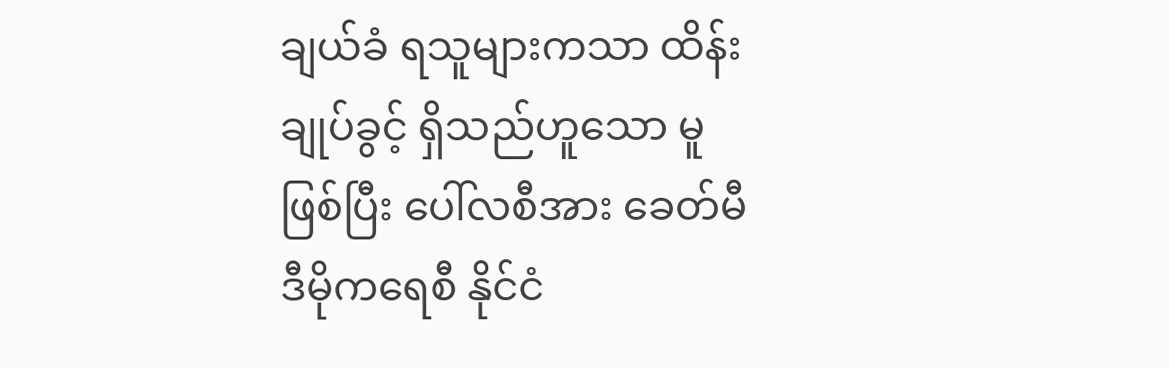ချယ်ခံ ရသူများကသာ ထိန်းချုပ်ခွင့် ရှိသည်ဟူသော မူဖြစ်ပြီး ပေါ်လစီအား ခေတ်မီ ဒီမိုကရေစီ နိုင်ငံ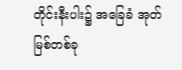တိုင်းနီးပါး၌ အခြေခံ အုတ်မြစ်တစ်ခု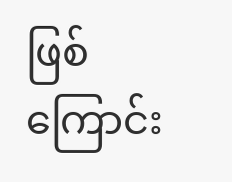ဖြစ်ကြောင်း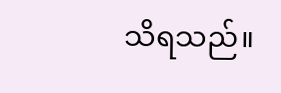သိရသည်။